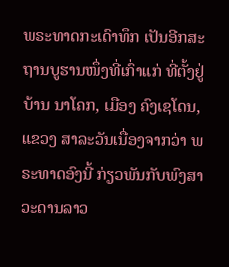ພຣະທາດກະເດົາທຶກ ເປັນອີກສະຖານບູຮານໜຶ່ງທີ່ເກົ່າແກ່ ທີ່ຕັ້ງຢູ່ ບ້ານ ນາໂຄກ, ເມືອງ ຄົງເຊໂດນ, ແຂວງ ສາລະວັນເນື່ອງຈາກວ່າ ພຣະທາດອົງນີ້ ກ່ຽວພັນກັບພົງສາວະດານລາວ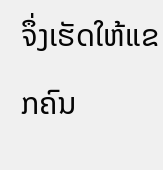ຈຶ່ງເຮັດໃຫ້ແຂກຄົນ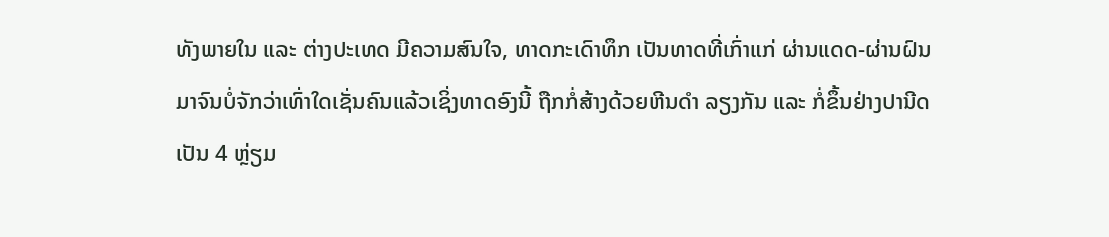ທັງພາຍໃນ ແລະ ຕ່າງປະເທດ ມີຄວາມສົນໃຈ, ທາດກະເດົາທຶກ ເປັນທາດທີ່ເກົ່າແກ່ ຜ່ານແດດ-ຜ່ານຝົນມາຈົນບໍ່ຈັກວ່າເທົ່າໃດເຊັ່ນຄົນແລ້ວເຊິ່ງທາດອົງນີ້ ຖືກກໍ່ສ້າງດ້ວຍຫີນດຳ ລຽງກັນ ແລະ ກໍ່ຂຶ້ນຢ່າງປານີດເປັນ 4 ຫຼ່ຽມ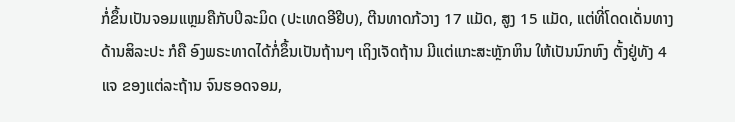ກໍ່ຂຶ້ນເປັນຈອມແຫຼມຄືກັບປິລະມິດ (ປະເທດອີຢີບ), ຕີນທາດກ້ວາງ 17 ແມັດ, ສູງ 15 ແມັດ, ແຕ່ທີ່ໂດດເດັ່ນທາງດ້ານສິລະປະ ກໍຄື ອົງພຣະທາດໄດ້ກໍ່ຂຶ້ນເປັນຖ້ານໆ ເຖິງເຈັດຖ້ານ ມີແຕ່ແກະສະຫຼັກຫິນ ໃຫ້ເປັນນົກຫົງ ຕັ້ງຢູ່ທັງ 4 ແຈ ຂອງແຕ່ລະຖ້ານ ຈົນຮອດຈອມ,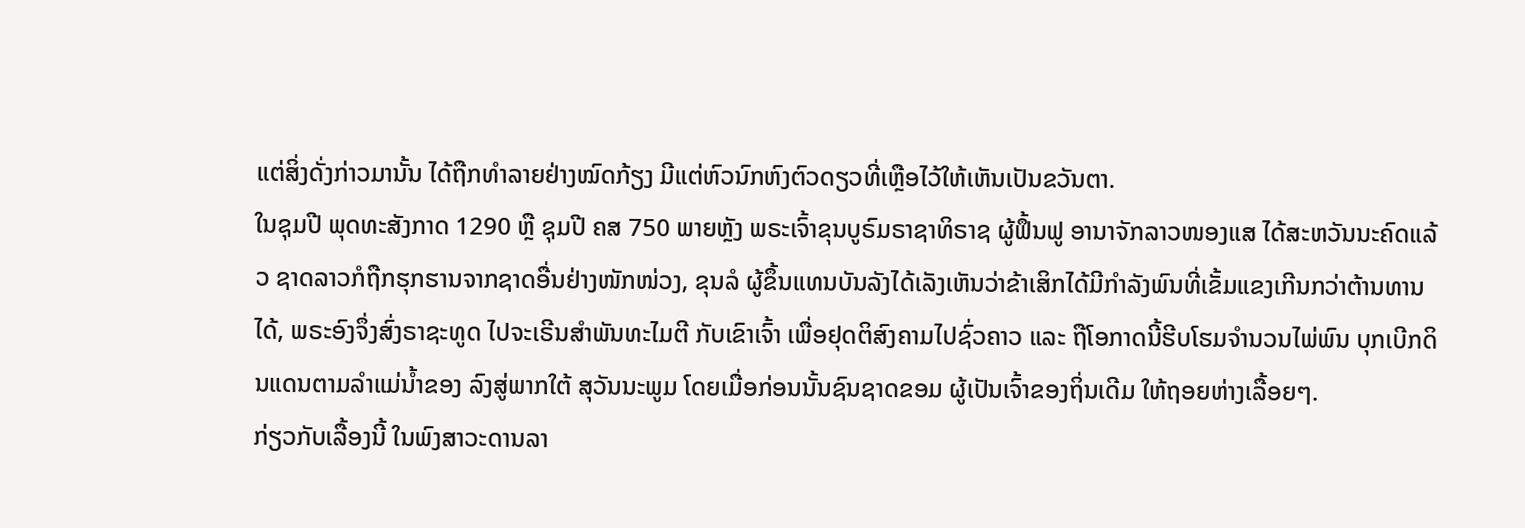ແຕ່ສິ່ງດັ່ງກ່າວມານັ້ນ ໄດ້ຖືກທຳລາຍຢ່າງໝົດກ້ຽງ ມີແຕ່ຫົວນົກຫົງຕົວດຽວທີ່ເຫຼືອໄວ້ໃຫ້ເຫັນເປັນຂວັນຕາ.
ໃນຊຸມປີ ພຸດທະສັງກາດ 1290 ຫຼື ຊຸມປີ ຄສ 750 ພາຍຫຼັງ ພຣະເຈົ້າຂຸນບູຣົມຣາຊາທິຣາຊ ຜູ້ຟຶ້ນຟູ ອານາຈັກລາວໜອງແສ ໄດ້ສະຫວັນນະຄົດແລ້ວ ຊາດລາວກໍຖືກຮຸກຮານຈາກຊາດອື່ນຢ່າງໜັກໜ່ວງ, ຂຸນລໍ ຜູ້ຂຶ້ນແທນບັນລັງໄດ້ເລັງເຫັນວ່າຂ້າເສິກໄດ້ມີກຳລັງພົນທີ່ເຂັ້ມແຂງເກີນກວ່າຕ້ານທານໄດ້, ພຣະອົງຈຶ່ງສົ່ງຣາຊະທູດ ໄປຈະເຣີນສຳພັນທະໄມຕີ ກັບເຂົາເຈົ້າ ເພື່ອຢຸດຕິສົງຄາມໄປຊົ່ວຄາວ ແລະ ຖືໂອກາດນີ້ຮີບໂຮມຈຳນວນໄພ່ພົນ ບຸກເບີກດິນແດນຕາມລຳແມ່ນ້ຳຂອງ ລົງສູ່ພາກໃຕ້ ສຸວັນນະພູມ ໂດຍເມື່ອກ່ອນນັ້ນຊົນຊາດຂອມ ຜູ້ເປັນເຈົ້າຂອງຖິ່ນເດີມ ໃຫ້ຖອຍຫ່າງເລື້ອຍໆ.
ກ່ຽວກັບເລື້ອງນີ້ ໃນພົງສາວະດານລາ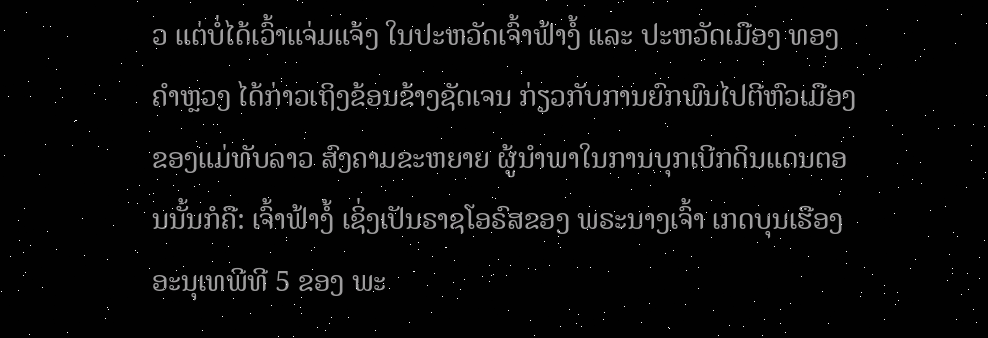ວ ແຕ່ບໍ່ໄດ້ເວົ້າແຈ່ມແຈ້ງ ໃນປະຫວັດເຈົ້າຟ້າງໍ້ ແລະ ປະຫວັດເມືອງ ທອງຄຳຫຼວງ ໄດ້ກ່າວເຖິງຂ້ອນຂ້າງຊັດເຈນ ກ່ຽວກັບການຍົກພົນໄປຕີຫົວເມືອງ ຂອງແມ່ທັບລາວ ສົງຄາມຂະຫຍາຍ ຜູ້ນຳພາໃນການບຸກເບີກດິນແດນຕອນນັ້ນກໍຄື: ເຈົ້າຟ້າງໍ້ ເຊິ່ງເປັນຣາຊໂອຣົສຂອງ ພຣະນາງເຈົ້າ ເກດບຸນເຮືອງ ອະນຸເທພີທີ 5 ຂອງ ພະ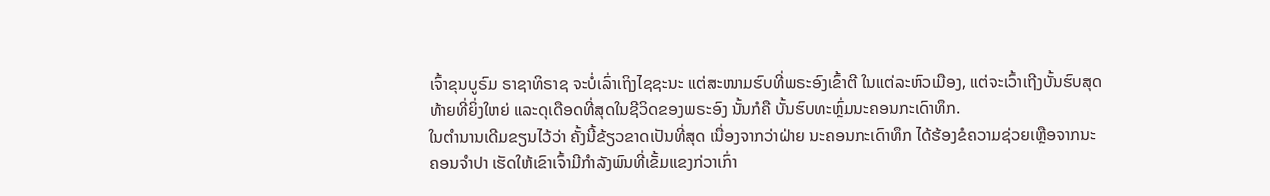ເຈົ້າຂຸນບູຣົມ ຣາຊາທິຣາຊ ຈະບໍ່ເລົ່າເຖິງໄຊຊະນະ ແຕ່ສະໜາມຮົບທີ່ພຣະອົງເຂົ້າຕີ ໃນແຕ່ລະຫົວເມືອງ, ແຕ່ຈະເວົ້າເຖີງບັ້ນຮົບສຸດທ້າຍທີ່ຍິ່ງໃຫຍ່ ແລະດຸເດືອດທີ່ສຸດໃນຊີວິດຂອງພຣະອົງ ນັ້ນກໍຄື ບັ້ນຮົບທະຫຼົ່ມນະຄອນກະເດົາທຶກ.
ໃນຕຳນານເດີມຂຽນໄວ້ວ່າ ຄັ້ງນີ້ຂ້ຽວຂາດເປັນທີ່ສຸດ ເນື່ອງຈາກວ່າຝ່າຍ ນະຄອນກະເດົາທຶກ ໄດ້ຮ້ອງຂໍຄວາມຊ່ວຍເຫຼືອຈາກນະຄອນຈຳປາ ເຮັດໃຫ້ເຂົາເຈົ້າມີກຳລັງພົນທີ່ເຂັ້ມແຂງກ່ວາເກົ່າ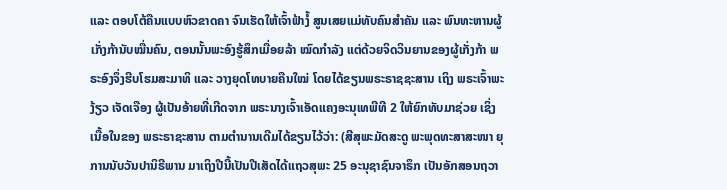ແລະ ຕອບໂຕ້ຄືນແບບຫົວຂາດຄາ ຈົນເຮັດໃຫ້ເຈົ້າຟ້າງໍ້ ສູນເສຍແມ່ທັບຄົນສຳຄັນ ແລະ ພົນທະຫານຜູ້ເກັ່ງກ້ານັບໝື່ນຄົນ, ຕອນນັ້ນພະອົງຮູ້ສຶກເມື່ອຍລ້າ ໝົດກຳລັງ ແຕ່ດ້ວຍຈິດວິນຍານຂອງຜູ້ເກັ່ງກ້າ ພຣະອົງຈຶ່ງຮີບໂຮມສະມາທິ ແລະ ວາງຍຸດໂທບາຍຄືນໃໝ່ ໂດຍໄດ້ຂຽນພຣະຣາຊຊະສານ ເຖິງ ພຣະເຈົ້າພະງ້ຽວ ເຈັດເຈືອງ ຜູ້ເປັນອ້າຍທີ່ເກີດຈາກ ພຣະນາງເຈົ້າເອັດແຄງອະນຸເທພີທີ 2 ໃຫ້ຍົກທັບມາຊ່ວຍ ເຊິ່ງເນື້ອໃນຂອງ ພຣະຣາຊະສານ ຕາມຕຳນານເດີມໄດ້ຂຽນໄວ້ວ່າ: (ສີສຸພະມັດສະດູ ພະພຸດທະສາສະໜາ ຍຸການນັບວັນປານິຣີພານ ມາເຖິງປີນີ້ເປັນປີເສັດໄດ້ແຖວສຸພະ 25 ອະນຸຊາຊົນຈາຣຶກ ເປັນອັກສອນຖວາ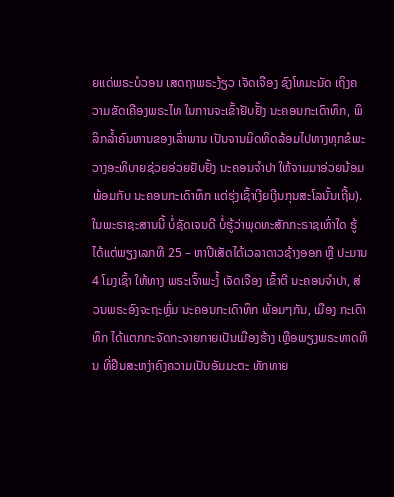ຍແດ່ພຣະບໍວອນ ເສດຖາພຣະງ້ຽວ ເຈັດເຈືອງ ຊົງໂທມະນັດ ເຖິງຄວາມຂັດເຄືອງພຣະໄທ ໃນການຈະເຂົ້າຢັບຢັ້ງ ນະຄອນກະເດົາທຶກ, ພິລິກລ້ຳຄົນຫານຂອງເລົ່າພານ ເປັນຈານມິດທິດລ້ອມໄປທາງທຸກຂໍພະວາງອະທິບາຍຊ່ວຍອ່ວຍຢັບຢັ້ງ ນະຄອນຈຳປາ ໃຫ້ຈາມມາອ່ວຍນ້ອມພ້ອມກັບ ນະຄອນກະເດົາທຶກ ແຕ່ຮຸ່ງເຊົ້າເງີຍເງີນກຸນສະໂລນັ້ນເຖີ້ນ). ໃນພະຣາຊະສານນີ້ ບໍ່ຊັດເຈນດີ ບໍ່ຮູ້ວ່າພຸດທະສັກກະຣາຊເທົ່າໃດ ຮູ້ໄດ້ແຕ່ພຽງເລກທີ 25 – ຫາປີເສັດໄດ້ເວລາດາວຊ້າງອອກ ຫຼື ປະມານ 4 ໂມງເຊົ້າ ໃຫ້ທາງ ພຣະເຈົ້າພະງໍ້ ເຈັດເຈືອງ ເຂົ້າຕີ ນະຄອນຈຳປາ, ສ່ວນພຣະອົງຈະຖະຫຼົ່ມ ນະຄອນກະເດົາທຶກ ພ້ອມໆກັນ, ເມືອງ ກະເດົາທຶກ ໄດ້ແຕກກະຈັດກະຈາຍກາຍເປັນເມືອງຮ້າງ ເຫຼືອພຽງພຣະທາດຫິນ ທີ່ຢືນສະຫງ່າຄົງຄວາມເປັນອັມມະຕະ ທັກທາຍ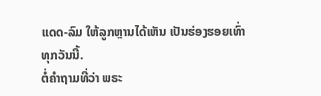ແດດ-ລົມ ໃຫ້ລູກຫຼານໄດ້ເຫັນ ເປັນຮ່ອງຮອຍເທົ່າທຸກວັນນີ້.
ຕໍ່ຄຳຖາມທີ່ວ່າ ພຣະ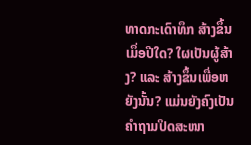ທາດກະເດົາທຶກ ສ້າງຂຶ້ນເມຶ່ອປີໃດ? ໃຜເປັນຜູ້ສ້າງ? ແລະ ສ້າງຂຶ້ນເພື່ອຫຍັງນັ້ນ? ແມ່ນຍັງຄົງເປັນຄຳຖາມປິດສະໜາ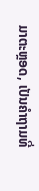ມາຕະຫຼອດ, ເປັນຄຳຖາມທີ່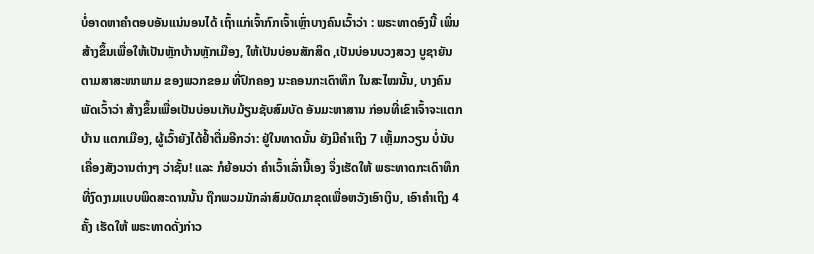ບໍ່ອາດຫາຄຳຕອບອັນແນ່ນອນໄດ້ ເຖົ້າແກ່ເຈົ້າກົກເຈົ້າເຫຼົ່າບາງຄົນເວົ້າວ່າ : ພຣະທາດອົງນີ້ ເພິ່ນສ້າງຂຶ້ນເພື່ອໃຫ້ເປັນຫຼັກບ້ານຫຼັກເມືອງ, ໃຫ້ເປັນບ່ອນສັກສິດ ,ເປັນບ່ອນບວງສວງ ບູຊາຍັນ ຕາມສາສະໜາພາມ ຂອງພວກຂອມ ທີ່ປົກຄອງ ນະຄອນກະເດົາທຶກ ໃນສະໄໝນັ້ນ, ບາງຄົນພັດເວົ້າວ່າ ສ້າງຂຶ້ນເພື່ອເປັນບ່ອນເກັບມ້ຽນຊັບສົມບັດ ອັນມະຫາສານ ກ່ອນທີ່ເຂົາເຈົ້າຈະແຕກບ້ານ ແຕກເມືອງ, ຜູ້ເວົ້າຍັງໄດ້ຢ້ຳຕື່ມອີກວ່າ: ຢູ່ໃນທາດນັ້ນ ຍັງມີຄຳເຖິງ 7 ເຫຼັ້ມກວຽນ ບໍ່ນັບເຄື່ອງສັງວານຕ່າງໆ ວ່າຊັ້ນ! ແລະ ກໍຍ້ອນວ່າ ຄຳເວົ້າເລົ່ານີ້ເອງ ຈຶ່ງເຮັດໃຫ້ ພຣະທາດກະເດົາທຶກ ທີ່ງົດງາມແບບພິດສະດານນັ້ນ ຖືກພວມນັກລ່າສົມບັດມາຂຸດເພື່ອຫວັງເອົາເງິນ, ເອົາຄຳເຖິງ 4 ຄັ້ງ ເຮັດໃຫ້ ພຣະທາດດັ່ງກ່າວ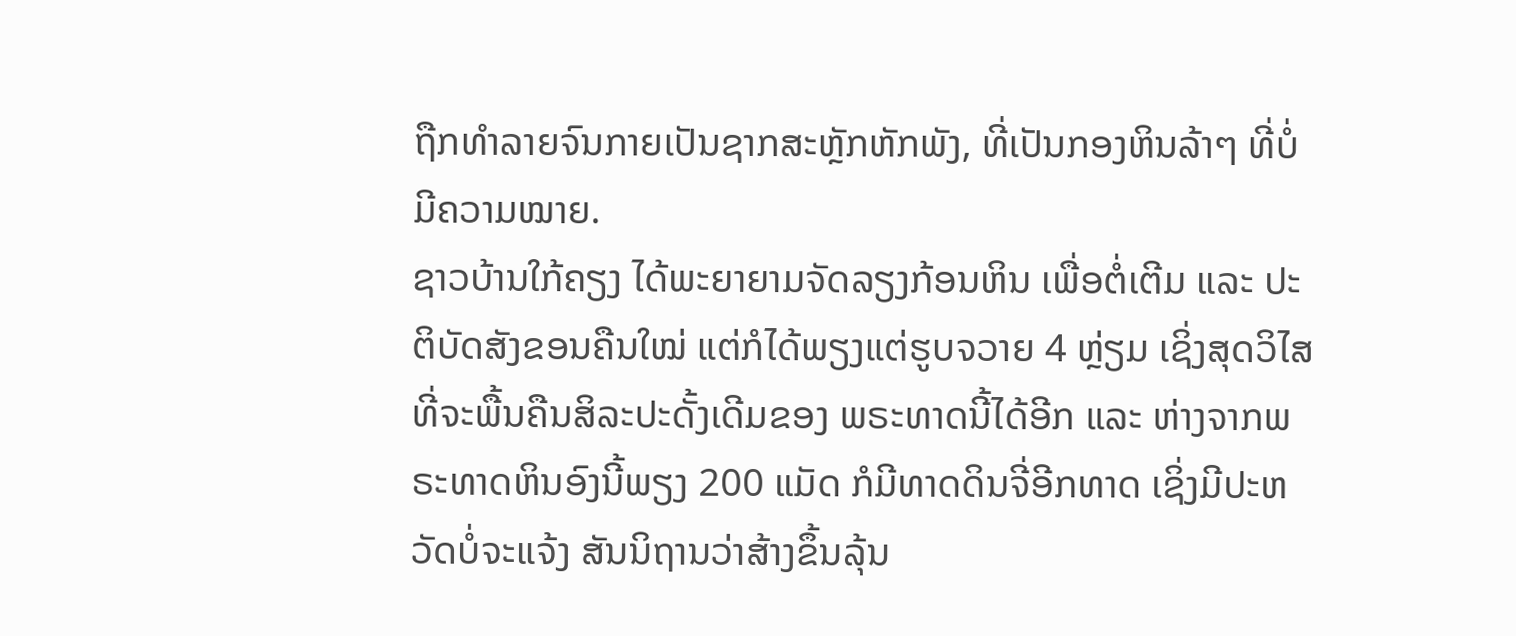ຖືກທຳລາຍຈົນກາຍເປັນຊາກສະຫຼັກຫັກພັງ, ທີ່ເປັນກອງຫິນລ້າໆ ທີ່ບໍ່ມີຄວາມໝາຍ.
ຊາວບ້ານໃກ້ຄຽງ ໄດ້ພະຍາຍາມຈັດລຽງກ້ອນຫິນ ເພື່ອຕໍ່ເຕີມ ແລະ ປະຕິບັດສັງຂອນຄືນໃໝ່ ແຕ່ກໍໄດ້ພຽງແຕ່ຮູບຈວາຍ 4 ຫຼ່ຽມ ເຊິ່ງສຸດວິໄສທີ່ຈະພື້ນຄືນສິລະປະດັ້ງເດີມຂອງ ພຣະທາດນີ້ໄດ້ອີກ ແລະ ຫ່າງຈາກພຣະທາດຫິນອົງນີ້ພຽງ 200 ແມັດ ກໍມີທາດດິນຈີ່ອີກທາດ ເຊິ່ງມີປະຫວັດບໍ່ຈະແຈ້ງ ສັນນິຖານວ່າສ້າງຂຶ້ນລຸ້ນ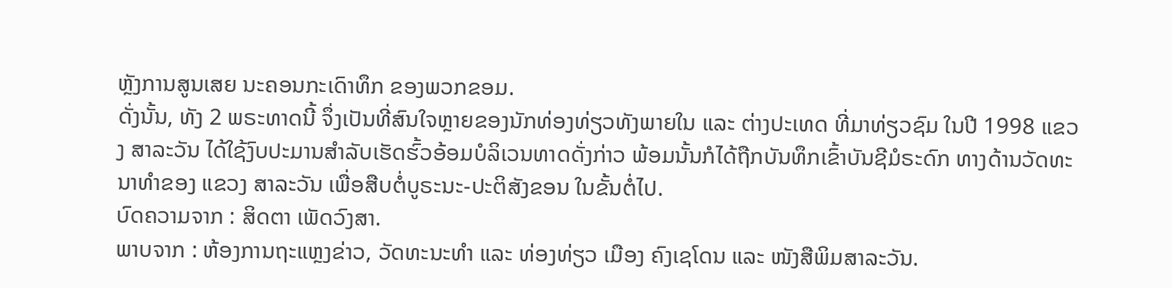ຫຼັງການສູນເສຍ ນະຄອນກະເດົາທຶກ ຂອງພວກຂອມ.
ດັ່ງນັ້ນ, ທັງ 2 ພຣະທາດນີ້ ຈຶ່ງເປັນທີ່ສົນໃຈຫຼາຍຂອງນັກທ່ອງທ່ຽວທັງພາຍໃນ ແລະ ຕ່າງປະເທດ ທີ່ມາທ່ຽວຊົມ ໃນປີ 1998 ແຂວງ ສາລະວັນ ໄດ້ໃຊ້ງົບປະມານສຳລັບເຮັດຮົ້ວອ້ອມບໍລິເວນທາດດັ່ງກ່າວ ພ້ອມນັ້ນກໍໄດ້ຖືກບັນທຶກເຂົ້າບັນຊີມໍຣະດົກ ທາງດ້ານວັດທະນາທຳຂອງ ແຂວງ ສາລະວັນ ເພື່ອສືບຕໍ່ບູຣະນະ-ປະຕິສັງຂອນ ໃນຂັ້ນຕໍ່ໄປ.
ບົດຄວາມຈາກ : ສິດຕາ ເພັດວົງສາ.
ພາບຈາກ : ຫ້ອງການຖະແຫຼງຂ່າວ, ວັດທະນະທຳ ແລະ ທ່ອງທ່ຽວ ເມືອງ ຄົງເຊໂດນ ແລະ ໜັງສືພິມສາລະວັນ.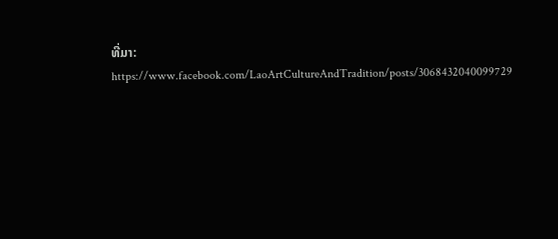ທີ່ມາ: https://www.facebook.com/LaoArtCultureAndTradition/posts/3068432040099729